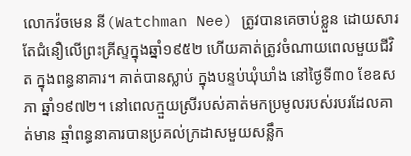លោកវ៉ចមេន នី(Watchman Nee) ត្រូវបានគេចាប់ខ្លួន ដោយសារតែជំនឿលើព្រះគ្រីស្ទក្នុងឆ្នាំ១៩៥២ ហើយគាត់ត្រូវចំណាយពេលមួយជីវិត ក្នុងពន្ធនាគារ។ គាត់បានស្លាប់ ក្នុងបន្ទប់ឃុំឃាំង នៅថ្ងៃទី៣០ ខែឧសភា ឆ្នាំ១៩៧២។ នៅពេលក្មួយស្រីរបស់គាត់មកប្រមូលរបស់របរដែលគាត់មាន ឆ្មាំពន្ធនាគារបានប្រគល់ក្រដាសមួយសន្លឹក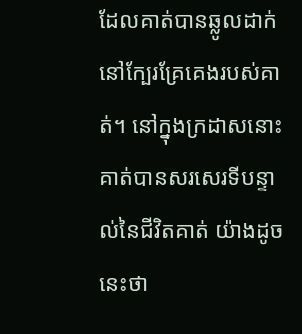ដែលគាត់បានឆ្លូលដាក់ នៅក្បែរគ្រែគេងរបស់គាត់។ នៅក្នុងក្រដាសនោះ គាត់បានសរសេរទីបន្ទាល់នៃជីវិតគាត់ យ៉ាងដូចនេះថា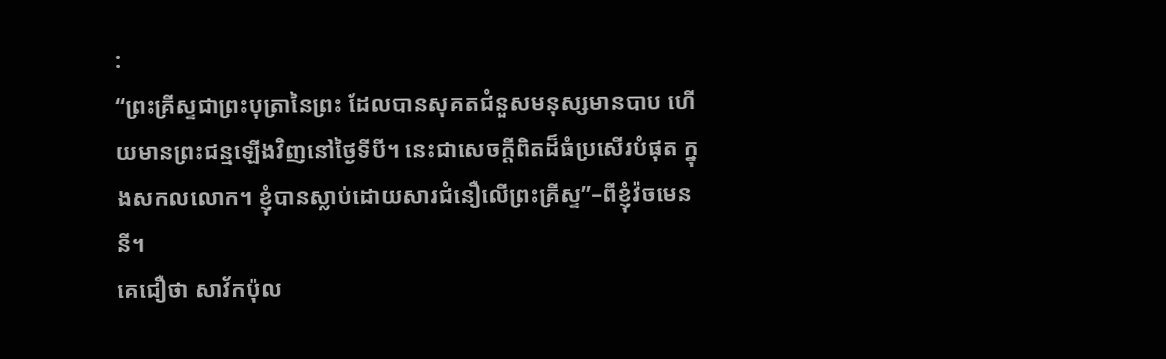:
“ព្រះគ្រីស្ទជាព្រះបុត្រានៃព្រះ ដែលបានសុគតជំនួសមនុស្សមានបាប ហើយមានព្រះជន្មឡើងវិញនៅថ្ងៃទីបី។ នេះជាសេចក្តីពិតដ៏ធំប្រសើរបំផុត ក្នុងសកលលោក។ ខ្ញុំបានស្លាប់ដោយសារជំនឿលើព្រះគ្រីស្ទ”–ពីខ្ញុំវ៉ចមេន នី។
គេជឿថា សាវ័កប៉ុល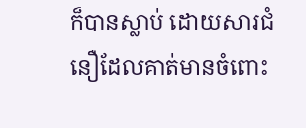ក៏បានស្លាប់ ដោយសារជំនឿដែលគាត់មានចំពោះ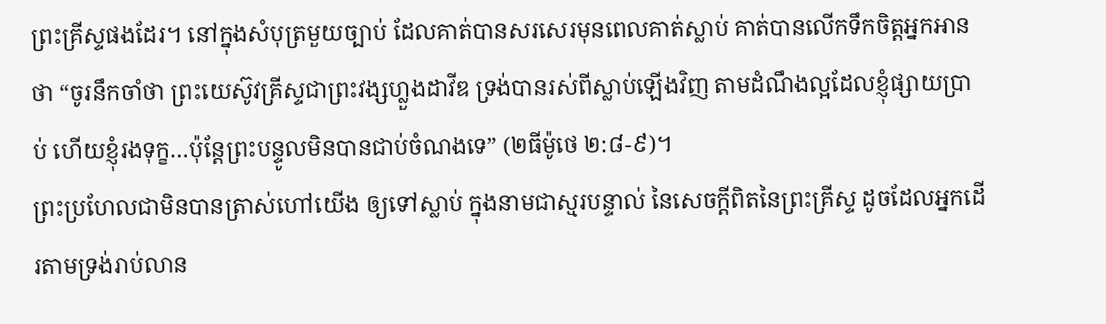ព្រះគ្រីស្ទផងដែរ។ នៅក្នុងសំបុត្រមួយច្បាប់ ដែលគាត់បានសរសេរមុនពេលគាត់ស្លាប់ គាត់បានលើកទឹកចិត្តអ្នកអានថា “ចូរនឹកចាំថា ព្រះយេស៊ូវគ្រីស្ទជាព្រះវង្សហ្លួងដាវីឌ ទ្រង់បានរស់ពីស្លាប់ឡើងវិញ តាមដំណឹងល្អដែលខ្ញុំផ្សាយប្រាប់ ហើយខ្ញុំរងទុក្ខ…ប៉ុន្តែព្រះបន្ទូលមិនបានជាប់ចំណងទេ” (២ធីម៉ូថេ ២:៨-៩)។
ព្រះប្រហែលជាមិនបានត្រាស់ហៅយើង ឲ្យទៅស្លាប់ ក្នុងនាមជាស្មរបន្ទាល់ នៃសេចក្តីពិតនៃព្រះគ្រីស្ទ ដូចដែលអ្នកដើរតាមទ្រង់រាប់លាន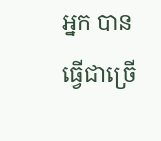អ្នក បានធ្វើជាច្រើ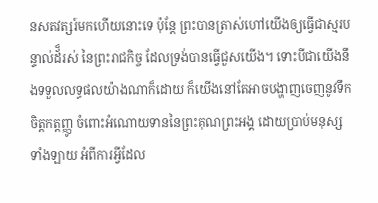នសតវត្សរ៍មកហើយនោះទេ ប៉ុន្តែ ព្រះបានត្រាស់ហៅយើងឲ្យធ្វើជាស្មរបន្ទាល់ដ័៏រស់ នៃព្រះរាជកិច្ច ដែលទ្រង់បានធ្វើជួសយើង។ ទោះបីជាយើងនឹងទទួលលទ្ធផលយ៉ាងណាក៏ដោយ ក៏យើងនៅតែអាចបង្ហាញចេញនូវទឹកចិត្តកត្តញ្ញូ ចំពោះអំណោយទាននៃព្រះគុណព្រះអង្គ ដោយប្រាប់មនុស្សទាំងឡាយ អំពីការអ្វីដែល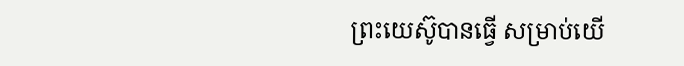ព្រះយេស៊ូបានធ្វើ សម្រាប់យើ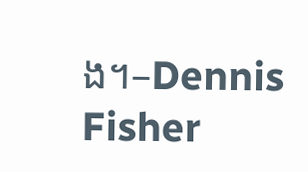ង។–Dennis Fisher